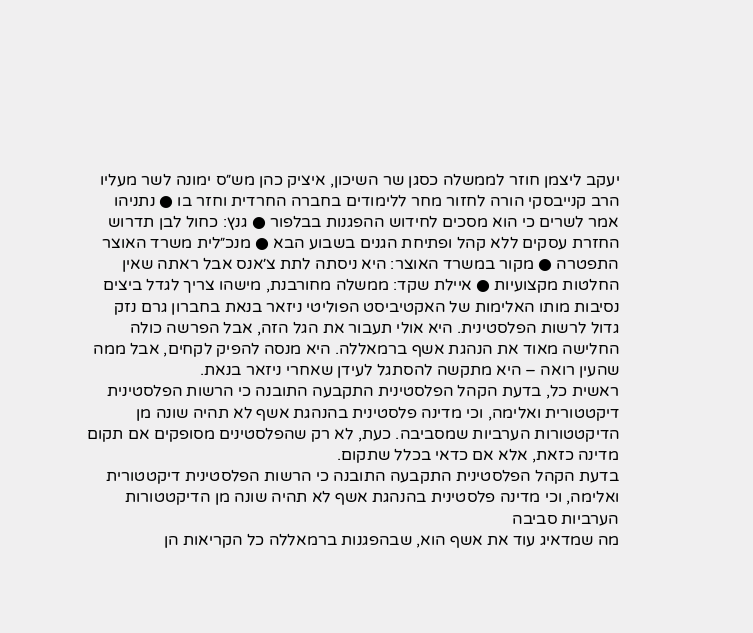יעקב ליצמן חוזר לממשלה כסגן שר השיכון, איציק כהן מש״ס ימונה לשר מעליו
הרב קנייבסקי הורה לחזור מחר ללימודים בחברה החרדית וחזר בו ● נתניהו אמר לשרים כי הוא מסכים לחידוש ההפגנות בבלפור ● גנץ: כחול לבן תדרוש החזרת עסקים ללא קהל ופתיחת הגנים בשבוע הבא ● מנכ״לית משרד האוצר התפטרה ● מקור במשרד האוצר: היא ניסתה לתת צ׳אנס אבל ראתה שאין החלטות מקצועיות ● איילת שקד: ממשלה מחורבנת, מישהו צריך לגדל ביצים
נסיבות מותו האלימות של האקטיביסט הפוליטי ניזאר בנאת בחברון גרם נזק גדול לרשות הפלסטינית. היא אולי תעבור את הגל הזה, אבל הפרשה כולה החלישה מאוד את הנהגת אשף ברמאללה. היא מנסה להפיק לקחים, אבל ממה שהעין רואה – היא מתקשה להסתגל לעידן שאחרי ניזאר בנאת.
ראשית כל, בדעת הקהל הפלסטינית התקבעה התובנה כי הרשות הפלסטינית דיקטטורית ואלימה, וכי מדינה פלסטינית בהנהגת אשף לא תהיה שונה מן הדיקטטורות הערביות שמסביבה. כעת, לא רק שהפלסטינים מסופקים אם תקום מדינה כזאת, אלא אם כדאי בכלל שתקום.
בדעת הקהל הפלסטינית התקבעה התובנה כי הרשות הפלסטינית דיקטטורית ואלימה, וכי מדינה פלסטינית בהנהגת אשף לא תהיה שונה מן הדיקטטורות הערביות סביבה
מה שמדאיג עוד את אשף הוא, שבהפגנות ברמאללה כל הקריאות הן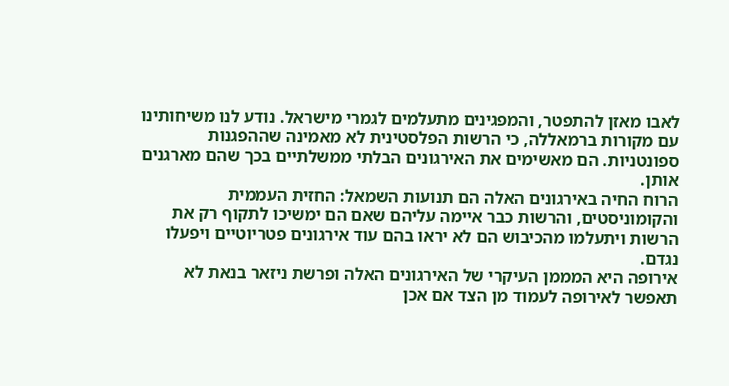לאבו מאזן להתפטר, והמפגינים מתעלמים לגמרי מישראל. נודע לנו משיחותינו עם מקורות ברמאללה, כי הרשות הפלסטינית לא מאמינה שההפגנות ספונטניות. הם מאשימים את האירגונים הבלתי ממשלתיים בכך שהם מארגנים אותן.
הרוח החיה באירגונים האלה הם תנועות השמאל: החזית העממית והקומוניסטים, והרשות כבר איימה עליהם שאם הם ימשיכו לתקוף רק את הרשות ויתעלמו מהכיבוש הם לא יראו בהם עוד אירגונים פטריוטיים ויפעלו נגדם.
אירופה היא המממן העיקרי של האירגונים האלה ופרשת ניזאר בנאת לא תאפשר לאירופה לעמוד מן הצד אם אכן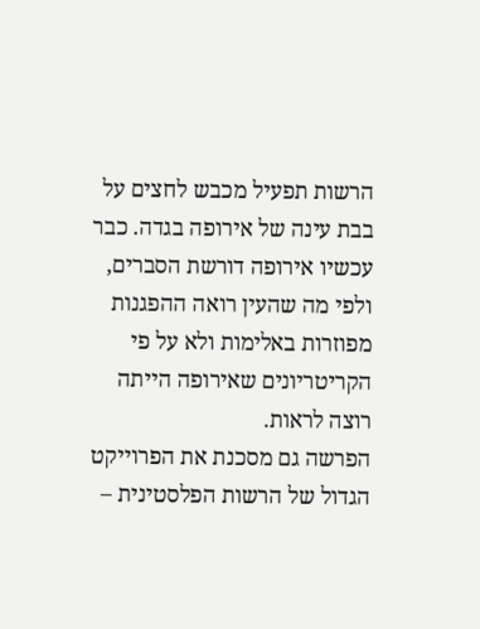הרשות תפעיל מכבש לחצים על בבת עינה של אירופה בגדה. כבר עכשיו אירופה דורשת הסברים, ולפי מה שהעין רואה ההפגנות מפוזרות באלימות ולא על פי הקריטריונים שאירופה הייתה רוצה לראות.
הפרשה גם מסכנת את הפרוייקט הגדול של הרשות הפלסטינית –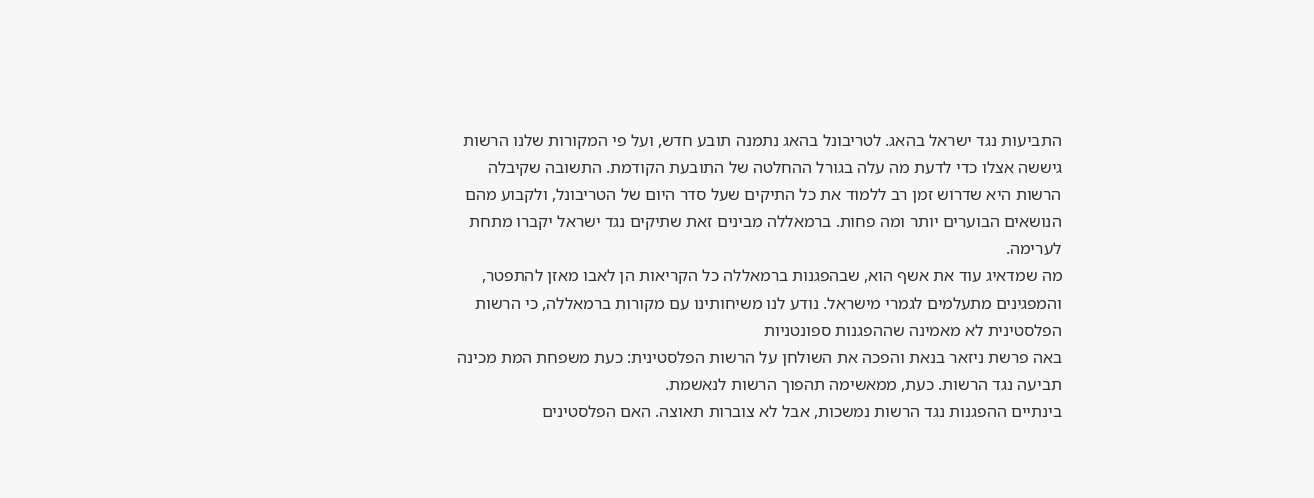התביעות נגד ישראל בהאג. לטריבונל בהאג נתמנה תובע חדש, ועל פי המקורות שלנו הרשות גיששה אצלו כדי לדעת מה עלה בגורל ההחלטה של התובעת הקודמת. התשובה שקיבלה הרשות היא שדרוש זמן רב ללמוד את כל התיקים שעל סדר היום של הטריבונל, ולקבוע מהם הנושאים הבוערים יותר ומה פחות. ברמאללה מבינים זאת שתיקים נגד ישראל יקברו מתחת לערימה.
מה שמדאיג עוד את אשף הוא, שבהפגנות ברמאללה כל הקריאות הן לאבו מאזן להתפטר, והמפגינים מתעלמים לגמרי מישראל. נודע לנו משיחותינו עם מקורות ברמאללה, כי הרשות הפלסטינית לא מאמינה שההפגנות ספונטניות
באה פרשת ניזאר בנאת והפכה את השולחן על הרשות הפלסטינית: כעת משפחת המת מכינה תביעה נגד הרשות. כעת, ממאשימה תהפוך הרשות לנאשמת.
בינתיים ההפגנות נגד הרשות נמשכות, אבל לא צוברות תאוצה. האם הפלסטינים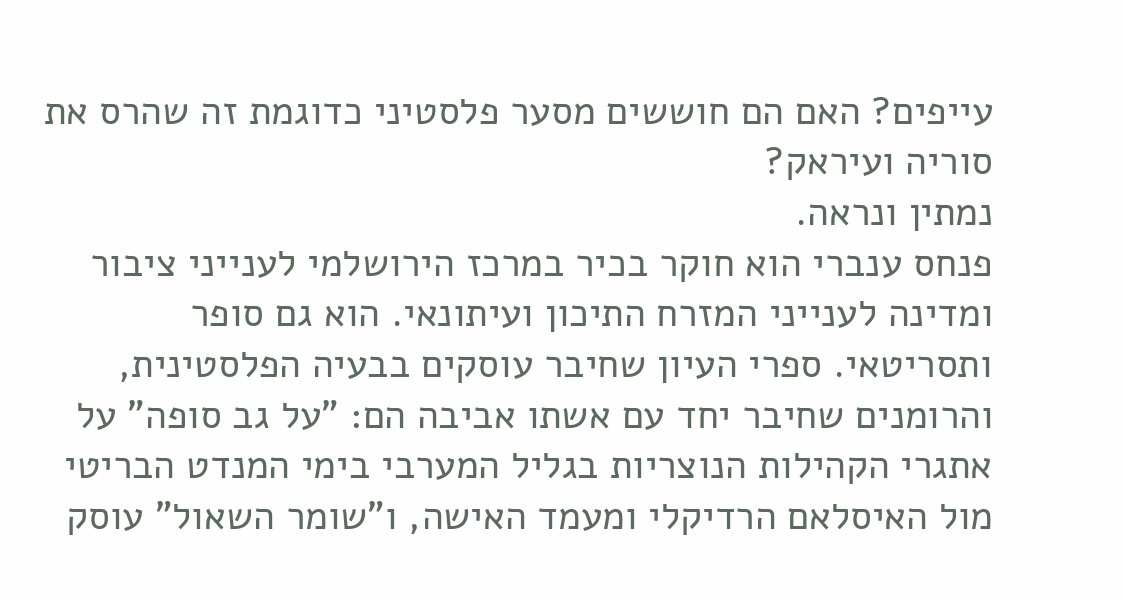עייפים? האם הם חוששים מסער פלסטיני כדוגמת זה שהרס את סוריה ועיראק?
נמתין ונראה.
פנחס ענברי הוא חוקר בכיר במרכז הירושלמי לענייני ציבור ומדינה לענייני המזרח התיכון ועיתונאי. הוא גם סופר ותסריטאי. ספרי העיון שחיבר עוסקים בבעיה הפלסטינית, והרומנים שחיבר יחד עם אשתו אביבה הם: "על גב סופה" על אתגרי הקהילות הנוצריות בגליל המערבי בימי המנדט הבריטי מול האיסלאם הרדיקלי ומעמד האישה, ו"שומר השאול" עוסק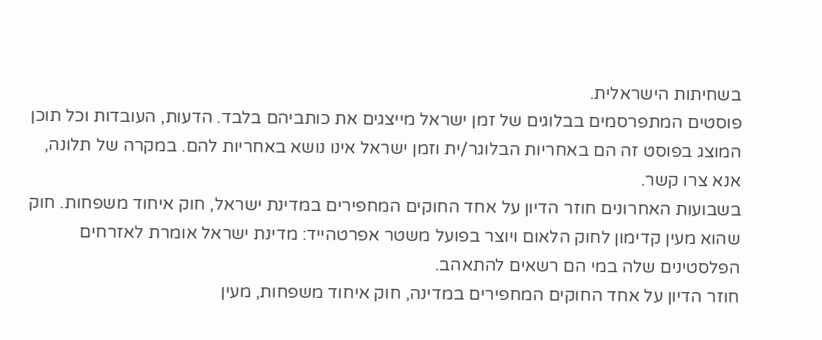בשחיתות הישראלית.
פוסטים המתפרסמים בבלוגים של זמן ישראל מייצגים את כותביהם בלבד. הדעות, העובדות וכל תוכן המוצג בפוסט זה הם באחריות הבלוגר/ית וזמן ישראל אינו נושא באחריות להם. במקרה של תלונה, אנא צרו קשר.
בשבועות האחרונים חוזר הדיון על אחד החוקים המחפירים במדינת ישראל, חוק איחוד משפחות. חוק שהוא מעין קדימון לחוק הלאום ויוצר בפועל משטר אפרטהייד: מדינת ישראל אומרת לאזרחים הפלסטינים שלה במי הם רשאים להתאהב.
חוזר הדיון על אחד החוקים המחפירים במדינה, חוק איחוד משפחות, מעין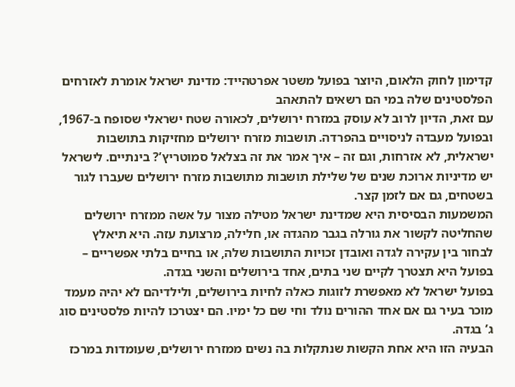קדימון לחוק הלאום, היוצר בפועל משטר אפרטהייד: מדינת ישראל אומרת לאזרחים הפלסטינים שלה במי הם רשאים להתאהב
עם זאת, הדיון לרוב לא עוסק במזרח ירושלים, לכאורה שטח ישראלי שסופח ב-1967, ובפועל מעבדה לניסויים בהפרדה. תושבות מזרח ירושלים מחזיקות בתושבות ישראלית, לא אזרחות, וגם זה – איך אמר את זה בצלאל סמוטריץ’? בינתיים. לישראל יש מדיניות ארוכת שנים של שלילת תושבות מתושבות מזרח ירושלים שעברו לגור בשטחים, גם אם לזמן קצר.
המשמעות הבסיסית היא שמדינת ישראל מטילה מצור על אשה ממזרח ירושלים שהחליטה לקשור את גורלה בגבר מהגדה או, חלילה, מרצועת עזה. היא תיאלץ לבחור בין עקירה לגדה ואובדן זכויות התושבות שלה, או בחיים בלתי אפשריים – בפועל היא תצטרך לקיים שני בתים, אחד בירושלים והשני בגדה.
בפועל ישראל לא מאפשרת לזוגות כאלה לחיות בירושלים, ולילדיהם לא יהיה מעמד מוכר בעיר גם אם אחד ההורים נולד וחי שם כל ימיו. הם יצטרכו להיות פלסטינים סוג ג’ בגדה.
הבעיה הזו היא אחת הקשות שנתקלות בה נשים ממזרח ירושלים, שעומדות במרכז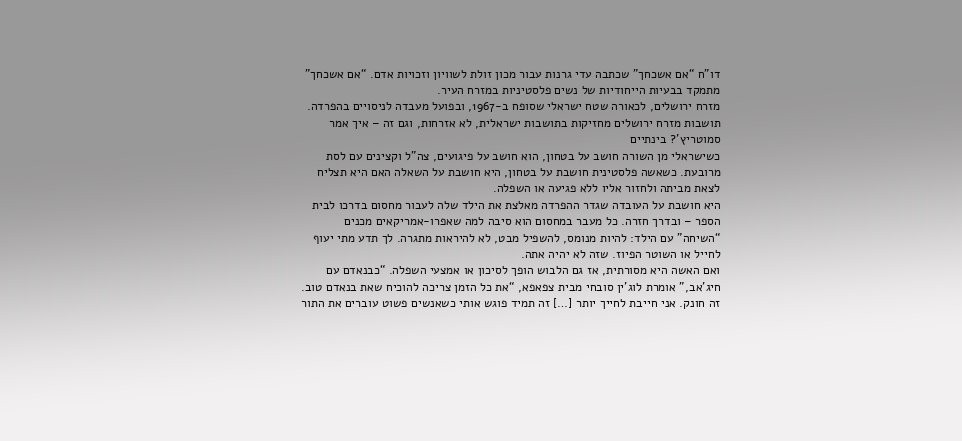דו”ח “אם אשכחך” שכתבה עדי גרנות עבור מכון זולת לשוויון וזכויות אדם. “אם אשכחך” מתמקד בבעיות הייחודיות של נשים פלסטיניות במזרח העיר.
מזרח ירושלים, לכאורה שטח ישראלי שסופח ב-1967, ובפועל מעבדה לניסויים בהפרדה. תושבות מזרח ירושלים מחזיקות בתושבות ישראלית, לא אזרחות, וגם זה – איך אמר סמוטריץ’? בינתיים
כשישראלי מן השורה חושב על בטחון, הוא חושב על פיגועים, צה”ל וקצינים עם לסת מרובעת. כשאשה פלסטינית חושבת על בטחון, היא חושבת על השאלה האם היא תצליח לצאת מביתה ולחזור אליו ללא פגיעה או השפלה.
היא חושבת על העובדה שגדר ההפרדה מאלצת את הילד שלה לעבור מחסום בדרכו לבית הספר – ובדרך חזרה. כל מעבר במחסום הוא סיבה למה שאפרו-אמריקאים מכנים “השיחה” עם הילד: להיות מנומס, להשפיל מבט, לא להיראות מתגרה. לך תדע מתי יעוף לחייל או השוטר הפיוז. שזה לא יהיה אתה.
ואם האשה היא מסורתית, אז גם הלבוש הופך לסיכון או אמצעי השפלה. “כבנאדם עם חיג’אב,” אומרת לוג’ין סובחי מבית צפאפא, “את כל הזמן צריכה להוכיח שאת בנאדם טוב. זה חונק. אני חייבת לחייך יותר […] זה תמיד פוגש אותי כשאנשים פשוט עוברים את התור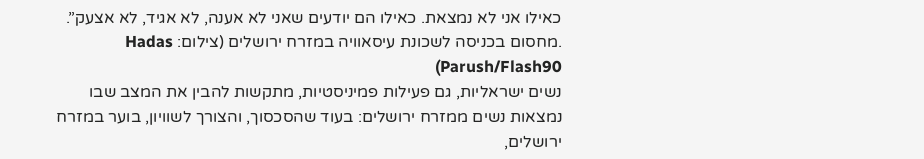כאילו אני לא נמצאת. כאילו הם יודעים שאני לא אענה, לא אגיד, לא אצעק”.
.מחסום בכניסה לשכונת עיסאוויה במזרח ירושלים (צילום: Hadas Parush/Flash90)
נשים ישראליות, גם פעילות פמיניסטיות, מתקשות להבין את המצב שבו נמצאות נשים ממזרח ירושלים: בעוד שהסכסוך, והצורך לשוויון, בוער במזרח ירושלים,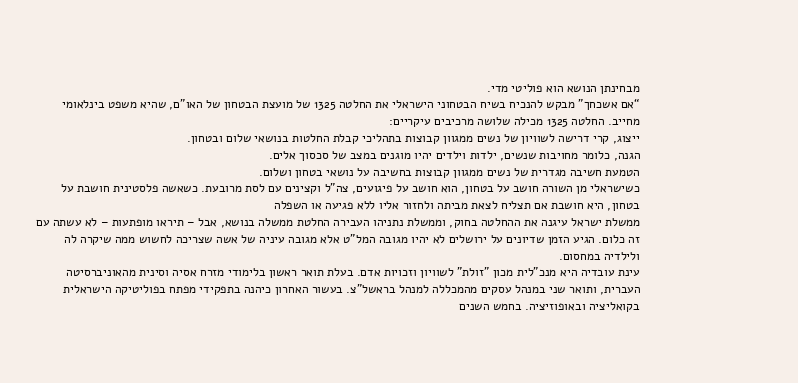מבחינתן הנושא הוא פוליטי מדי.
“אם אשכחך” מבקש להנכיח בשיח הבטחוני הישראלי את החלטה 1325 של מועצת הבטחון של האו”ם, שהיא משפט בינלאומי מחייב. החלטה 1325 מכילה שלושה מרכיבים עיקריים:
ייצוג, קרי דרישה לשוויון של נשים ממגוון קבוצות בתהליכי קבלת החלטות בנושאי שלום ובטחון.
הגנה, כלומר מחויבות שנשים, ילדות וילדים יהיו מוגנים במצב של סכסוך אלים.
הטמעת חשיבה מגדרית של נשים ממגוון קבוצות בחשיבה על נושאי בטחון ושלום.
כשישראלי מן השורה חושב על בטחון, הוא חושב על פיגועים, צה”ל וקצינים עם לסת מרובעת. כשאשה פלסטינית חושבת על בטחון, היא חושבת אם תצליח לצאת מביתה ולחזור אליו ללא פגיעה או השפלה
ממשלת ישראל עיגנה את ההחלטה בחוק, וממשלת נתניהו העבירה החלטת ממשלה בנושא, אבל – תיראו מופתעות – לא עשתה עם זה כלום. הגיע הזמן שדיונים על ירושלים לא יהיו מגובה המל”ט אלא מגובה עיניה של אשה שצריכה לחשוש ממה שיקרה לה ולילדיה במחסום.
עינת עובדיה היא מנכ"לית מכון "זולת" לשוויון וזכויות אדם. בעלת תואר ראשון בלימודי מזרח אסיה וסינית מהאוניברסיטה העברית, ותואר שני במנהל עסקים מהמכללה למנהל בראשל"צ. בעשור האחרון כיהנה בתפקידי מפתח בפוליטיקה הישראלית בקואליציה ובאופוזיציה. בחמש השנים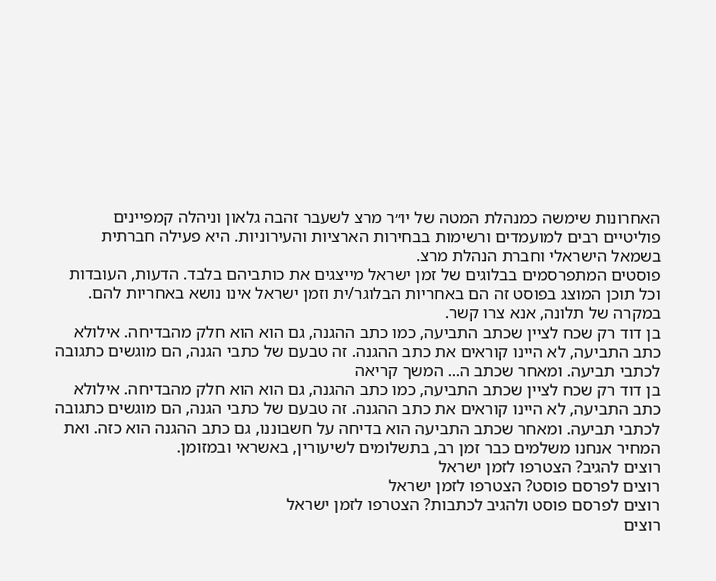האחרונות שימשה כמנהלת המטה של יו״ר מרצ לשעבר זהבה גלאון וניהלה קמפיינים פוליטיים רבים למועמדים ורשימות בבחירות הארציות והעירוניות. היא פעילה חברתית בשמאל הישראלי וחברת הנהלת מרצ.
פוסטים המתפרסמים בבלוגים של זמן ישראל מייצגים את כותביהם בלבד. הדעות, העובדות וכל תוכן המוצג בפוסט זה הם באחריות הבלוגר/ית וזמן ישראל אינו נושא באחריות להם. במקרה של תלונה, אנא צרו קשר.
בן דוד רק שכח לציין שכתב התביעה, כמו כתב ההגנה, גם הוא הוא חלק מהבדיחה. אילולא כתב התביעה, לא היינו קוראים את כתב ההגנה. זה טבעם של כתבי הגנה, הם מוגשים כתגובה לכתבי תביעה. ומאחר שכתב ה... המשך קריאה
בן דוד רק שכח לציין שכתב התביעה, כמו כתב ההגנה, גם הוא הוא חלק מהבדיחה. אילולא כתב התביעה, לא היינו קוראים את כתב ההגנה. זה טבעם של כתבי הגנה, הם מוגשים כתגובה לכתבי תביעה. ומאחר שכתב התביעה הוא בדיחה על חשבוננו, גם כתב ההגנה הוא כזה. ואת המחיר אנחנו משלמים כבר זמן רב, בתשלומים לשיעורין, באשראי ובמזומן.
רוצים להגיב? הצטרפו לזמן ישראל
רוצים לפרסם פוסט? הצטרפו לזמן ישראל
רוצים לפרסם פוסט ולהגיב לכתבות? הצטרפו לזמן ישראל
רוצים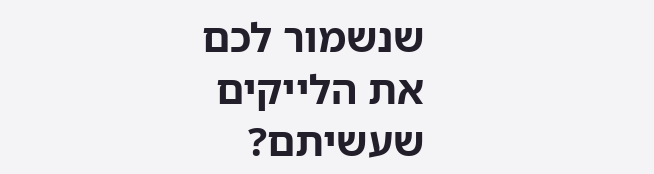שנשמור לכם את הלייקים שעשיתם?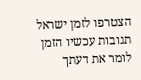הצטרפו לזמן ישראל
תגובות עכשיו הזמן לומר את דעתך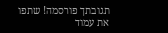תגובתך פורסמה! שתפו את עמוד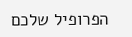הפרופיל שלכם